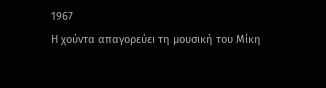1967
Η χούντα απαγορεύει τη μουσική του Μίκη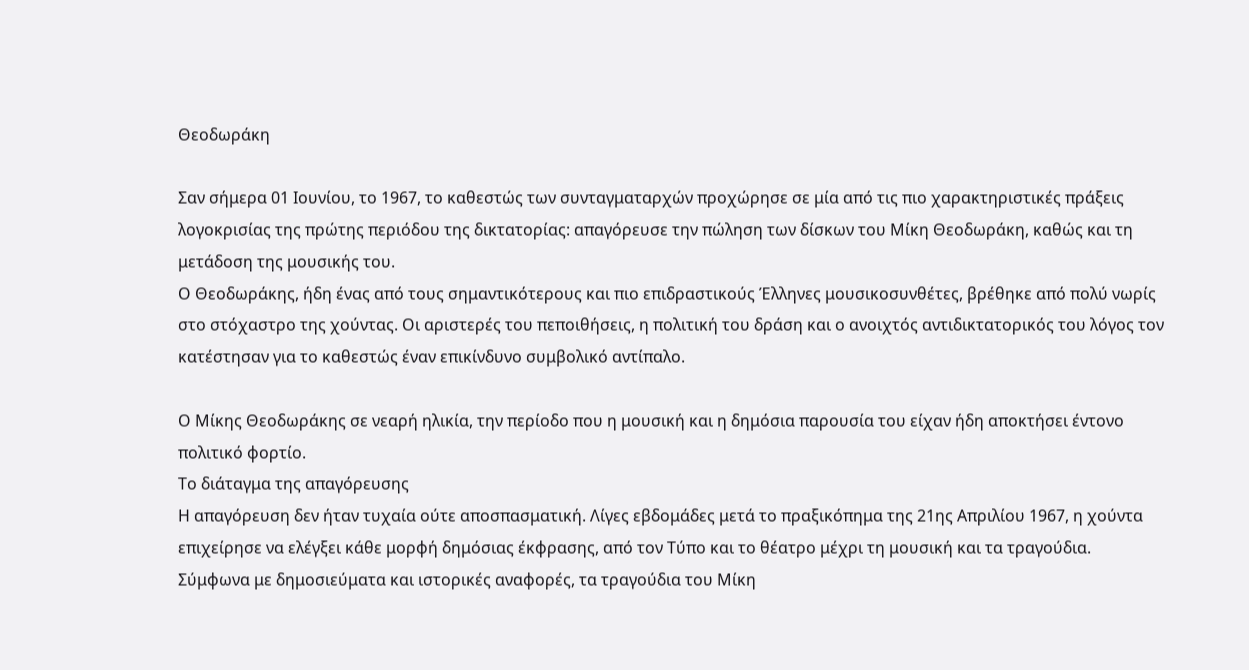Θεοδωράκη

Σαν σήμερα 01 Ιουνίου, το 1967, το καθεστώς των συνταγματαρχών προχώρησε σε μία από τις πιο χαρακτηριστικές πράξεις λογοκρισίας της πρώτης περιόδου της δικτατορίας: απαγόρευσε την πώληση των δίσκων του Μίκη Θεοδωράκη, καθώς και τη μετάδοση της μουσικής του.
Ο Θεοδωράκης, ήδη ένας από τους σημαντικότερους και πιο επιδραστικούς Έλληνες μουσικοσυνθέτες, βρέθηκε από πολύ νωρίς στο στόχαστρο της χούντας. Οι αριστερές του πεποιθήσεις, η πολιτική του δράση και ο ανοιχτός αντιδικτατορικός του λόγος τον κατέστησαν για το καθεστώς έναν επικίνδυνο συμβολικό αντίπαλο.

Ο Μίκης Θεοδωράκης σε νεαρή ηλικία, την περίοδο που η μουσική και η δημόσια παρουσία του είχαν ήδη αποκτήσει έντονο πολιτικό φορτίο.
Το διάταγμα της απαγόρευσης
Η απαγόρευση δεν ήταν τυχαία ούτε αποσπασματική. Λίγες εβδομάδες μετά το πραξικόπημα της 21ης Απριλίου 1967, η χούντα επιχείρησε να ελέγξει κάθε μορφή δημόσιας έκφρασης, από τον Τύπο και το θέατρο μέχρι τη μουσική και τα τραγούδια.
Σύμφωνα με δημοσιεύματα και ιστορικές αναφορές, τα τραγούδια του Μίκη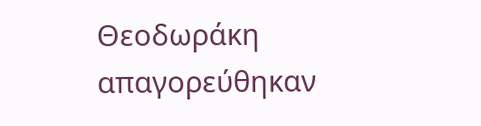Θεοδωράκη απαγορεύθηκαν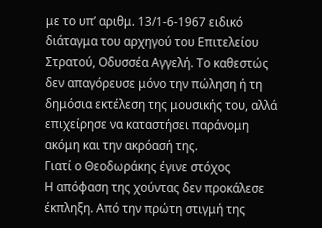με το υπ’ αριθμ. 13/1-6-1967 ειδικό διάταγμα του αρχηγού του Επιτελείου Στρατού, Οδυσσέα Αγγελή. Το καθεστώς δεν απαγόρευσε μόνο την πώληση ή τη δημόσια εκτέλεση της μουσικής του, αλλά επιχείρησε να καταστήσει παράνομη ακόμη και την ακρόασή της.
Γιατί ο Θεοδωράκης έγινε στόχος
Η απόφαση της χούντας δεν προκάλεσε έκπληξη. Από την πρώτη στιγμή της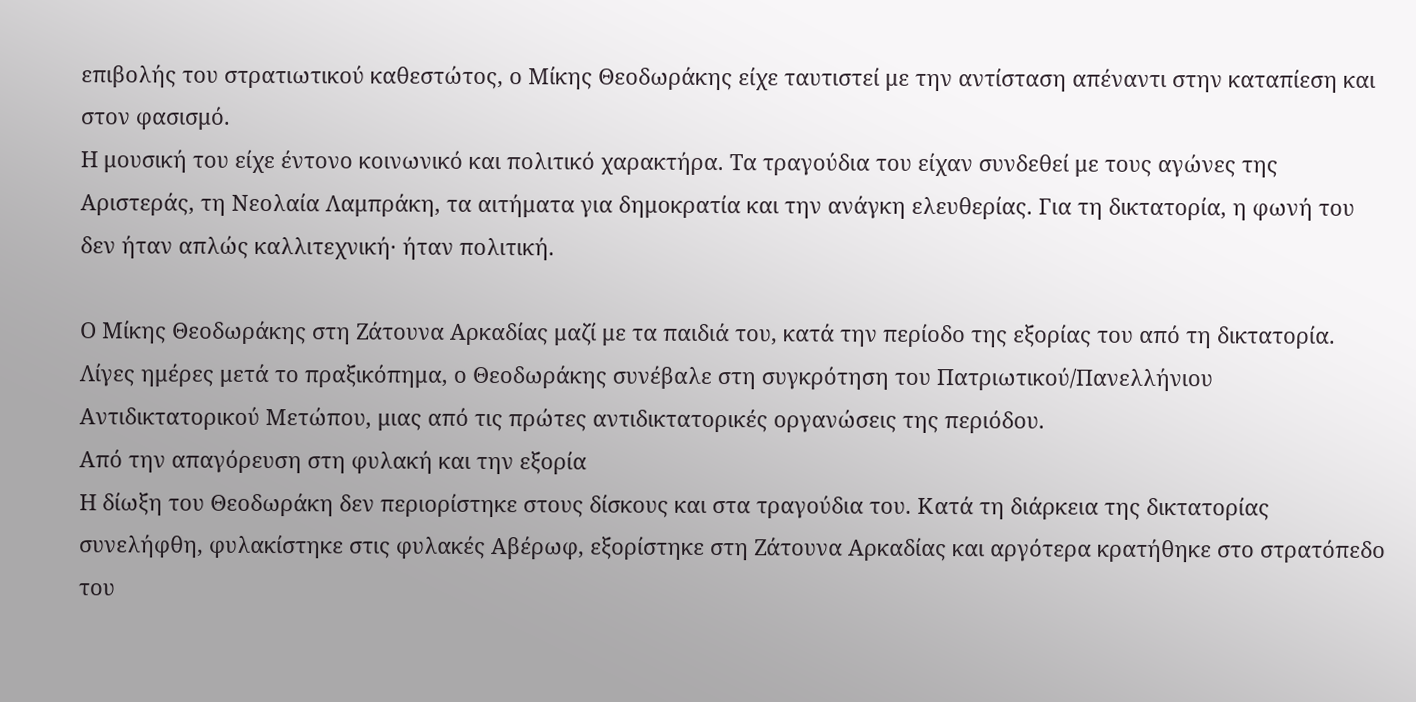επιβολής του στρατιωτικού καθεστώτος, ο Μίκης Θεοδωράκης είχε ταυτιστεί με την αντίσταση απέναντι στην καταπίεση και στον φασισμό.
Η μουσική του είχε έντονο κοινωνικό και πολιτικό χαρακτήρα. Τα τραγούδια του είχαν συνδεθεί με τους αγώνες της Αριστεράς, τη Νεολαία Λαμπράκη, τα αιτήματα για δημοκρατία και την ανάγκη ελευθερίας. Για τη δικτατορία, η φωνή του δεν ήταν απλώς καλλιτεχνική· ήταν πολιτική.

Ο Μίκης Θεοδωράκης στη Ζάτουνα Αρκαδίας μαζί με τα παιδιά του, κατά την περίοδο της εξορίας του από τη δικτατορία.
Λίγες ημέρες μετά το πραξικόπημα, ο Θεοδωράκης συνέβαλε στη συγκρότηση του Πατριωτικού/Πανελλήνιου Αντιδικτατορικού Μετώπου, μιας από τις πρώτες αντιδικτατορικές οργανώσεις της περιόδου.
Από την απαγόρευση στη φυλακή και την εξορία
Η δίωξη του Θεοδωράκη δεν περιορίστηκε στους δίσκους και στα τραγούδια του. Κατά τη διάρκεια της δικτατορίας συνελήφθη, φυλακίστηκε στις φυλακές Αβέρωφ, εξορίστηκε στη Ζάτουνα Αρκαδίας και αργότερα κρατήθηκε στο στρατόπεδο του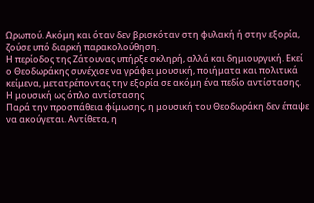Ωρωπού. Ακόμη και όταν δεν βρισκόταν στη φυλακή ή στην εξορία, ζούσε υπό διαρκή παρακολούθηση.
Η περίοδος της Ζάτουνας υπήρξε σκληρή, αλλά και δημιουργική. Εκεί ο Θεοδωράκης συνέχισε να γράφει μουσική, ποιήματα και πολιτικά κείμενα, μετατρέποντας την εξορία σε ακόμη ένα πεδίο αντίστασης.
Η μουσική ως όπλο αντίστασης
Παρά την προσπάθεια φίμωσης, η μουσική του Θεοδωράκη δεν έπαψε να ακούγεται. Αντίθετα, η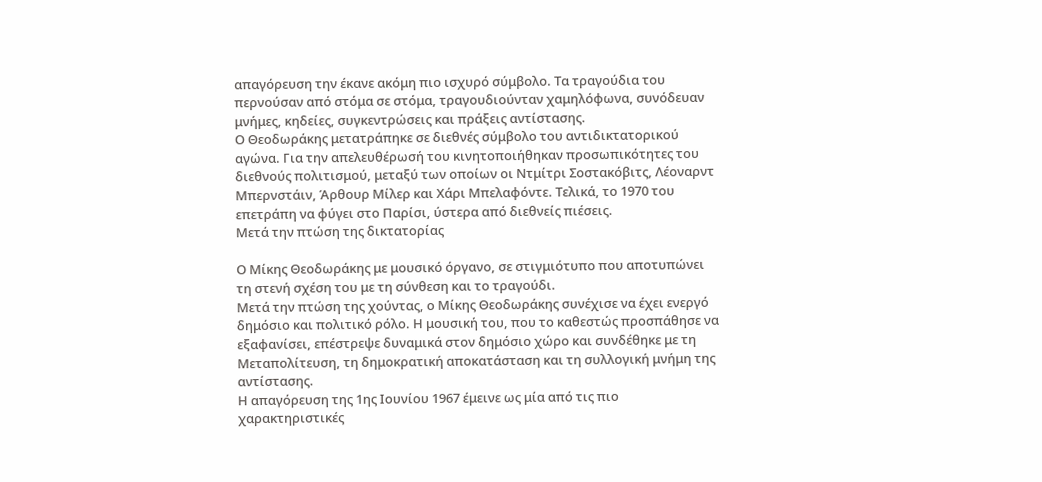απαγόρευση την έκανε ακόμη πιο ισχυρό σύμβολο. Τα τραγούδια του περνούσαν από στόμα σε στόμα, τραγουδιούνταν χαμηλόφωνα, συνόδευαν μνήμες, κηδείες, συγκεντρώσεις και πράξεις αντίστασης.
Ο Θεοδωράκης μετατράπηκε σε διεθνές σύμβολο του αντιδικτατορικού αγώνα. Για την απελευθέρωσή του κινητοποιήθηκαν προσωπικότητες του διεθνούς πολιτισμού, μεταξύ των οποίων οι Ντμίτρι Σοστακόβιτς, Λέοναρντ Μπερνστάιν, Άρθουρ Μίλερ και Χάρι Μπελαφόντε. Τελικά, το 1970 του επετράπη να φύγει στο Παρίσι, ύστερα από διεθνείς πιέσεις.
Μετά την πτώση της δικτατορίας

Ο Μίκης Θεοδωράκης με μουσικό όργανο, σε στιγμιότυπο που αποτυπώνει τη στενή σχέση του με τη σύνθεση και το τραγούδι.
Μετά την πτώση της χούντας, ο Μίκης Θεοδωράκης συνέχισε να έχει ενεργό δημόσιο και πολιτικό ρόλο. Η μουσική του, που το καθεστώς προσπάθησε να εξαφανίσει, επέστρεψε δυναμικά στον δημόσιο χώρο και συνδέθηκε με τη Μεταπολίτευση, τη δημοκρατική αποκατάσταση και τη συλλογική μνήμη της αντίστασης.
Η απαγόρευση της 1ης Ιουνίου 1967 έμεινε ως μία από τις πιο χαρακτηριστικές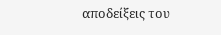αποδείξεις του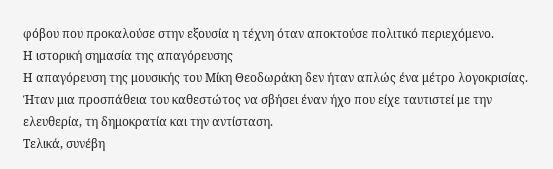φόβου που προκαλούσε στην εξουσία η τέχνη όταν αποκτούσε πολιτικό περιεχόμενο.
Η ιστορική σημασία της απαγόρευσης
Η απαγόρευση της μουσικής του Μίκη Θεοδωράκη δεν ήταν απλώς ένα μέτρο λογοκρισίας. Ήταν μια προσπάθεια του καθεστώτος να σβήσει έναν ήχο που είχε ταυτιστεί με την ελευθερία, τη δημοκρατία και την αντίσταση.
Τελικά, συνέβη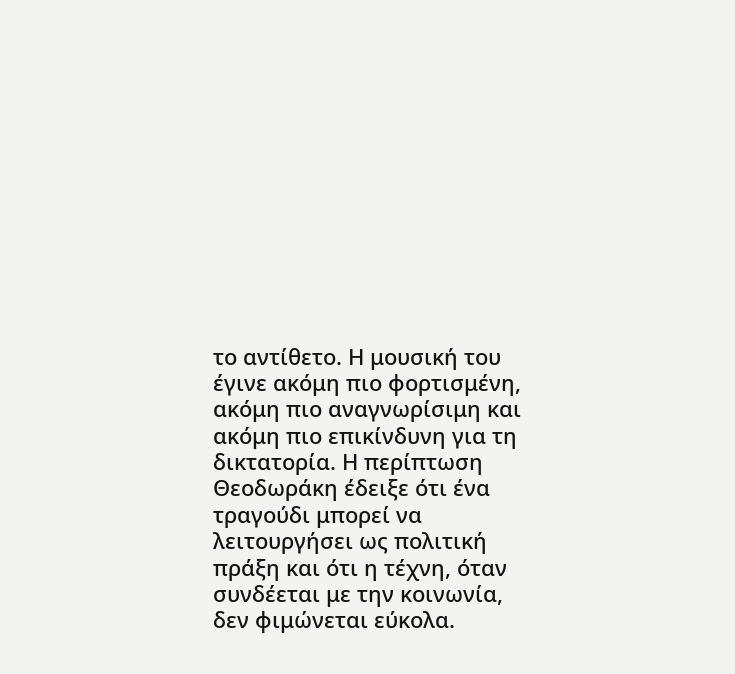το αντίθετο. Η μουσική του έγινε ακόμη πιο φορτισμένη, ακόμη πιο αναγνωρίσιμη και ακόμη πιο επικίνδυνη για τη δικτατορία. Η περίπτωση Θεοδωράκη έδειξε ότι ένα τραγούδι μπορεί να λειτουργήσει ως πολιτική πράξη και ότι η τέχνη, όταν συνδέεται με την κοινωνία, δεν φιμώνεται εύκολα.